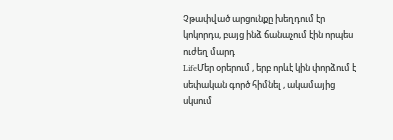Չթափված արցունքը խեղդում էր կոկորդս, բայց ինձ ճանաչում էին որպես ուժեղ մարդ
LifeՄեր օրերում , երբ որևէ կին փորձում է սեփական գործ հիմնել , ակամայից սկսում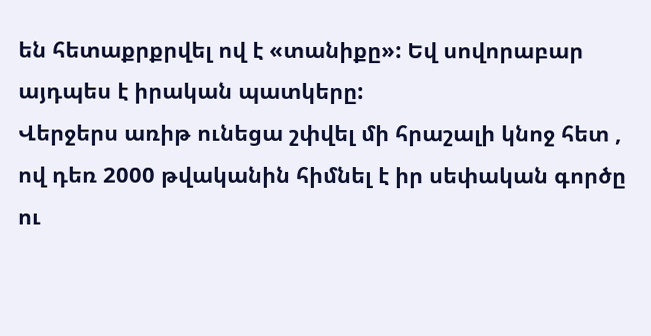են հետաքրքրվել ով է «տանիքը»: Եվ սովորաբար այդպես է իրական պատկերը:
Վերջերս առիթ ունեցա շփվել մի հրաշալի կնոջ հետ , ով դեռ 2000 թվականին հիմնել է իր սեփական գործը ու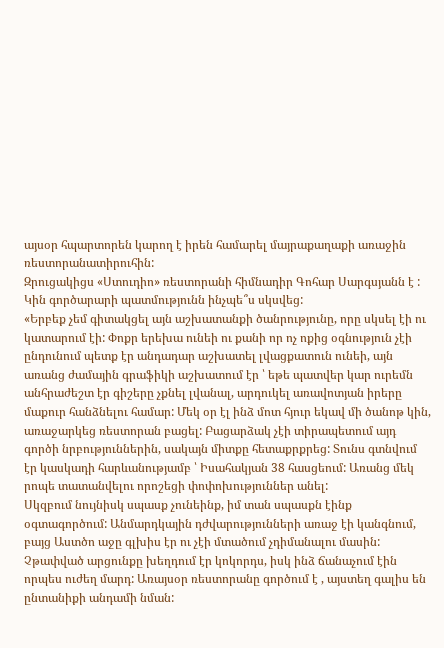այսօր հպարտորեն կարող է իրեն համարել մայրաքաղաքի առաջին ռեստորանատիրուհին:
Զրուցակիցս «Ստուդիո» ռեստորանի հիմնադիր Գոհար Սարգսյանն է :
Կին գործարարի պատմությունն ինչպե՞ս սկսվեց:
«Երբեք չեմ գիտակցել այն աշխատանքի ծանրությունը, որը սկսել էի ու կատարում էի: Փոքր երեխա ունեի ու քանի որ ոչ ոքից օգնություն չէի ընդունում պետք էր անդադար աշխատել լվացքատուն ունեի, այն առանց ժամային գրաֆիկի աշխատում էր ՝ եթե պատվեր կար ուրեմն անհրաժեշտ էր գիշերը չքնել լվանալ, արդուկել առավոտյան իրերը մաքուր հանձնելու համար: Մեկ օր էլ ինձ մոտ հյուր եկավ մի ծանոթ կին, առաջարկեց ռեստորան բացել: Բացարձակ չէի տիրապետում այդ գործի նրբություններին, սակայն միտքը հետաքրքրեց: Տունս գտնվում էր կասկադի հարևանությամբ ՝ Իսահակյան 38 հասցեում: Առանց մեկ րոպե տատանվելու որոշեցի փոփոխություններ անել:
Սկզբում նույնիսկ սպասք չունեինք, իմ տան սպասքն էինք օգտագործում: Անմարդկային դժվարությունների առաջ էի կանգնում, բայց Աստծո աջը գլխիս էր ու չէի մտածում չդիմանալու մասին: Չթափված արցունքը խեղդում էր կոկորդս, իսկ ինձ ճանաչում էին որպես ուժեղ մարդ: Առայսօր ռեստորանը գործում է , այստեղ գալիս են ընտանիքի անդամի նման: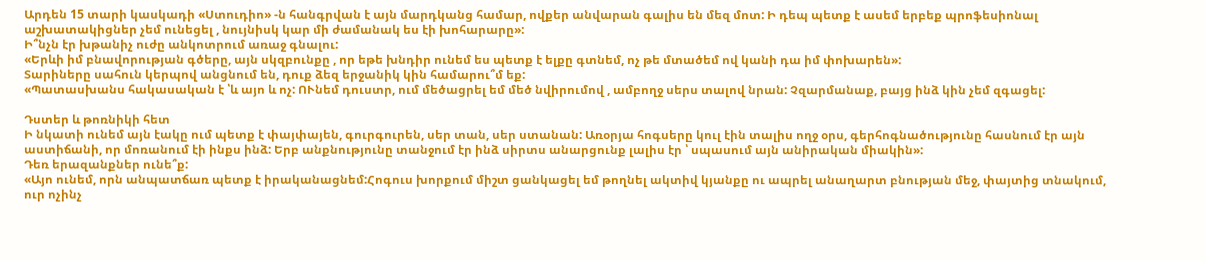Արդեն 15 տարի կասկադի «Ստուդիո» -ն հանգրվան է այն մարդկանց համար, ովքեր անվարան գալիս են մեզ մոտ: Ի դեպ պետք է ասեմ երբեք պրոֆեսիոնալ աշխատակիցներ չեմ ունեցել , նույնիսկ կար մի ժամանակ ես էի խոհարարը»:
Ի՞նչն էր խթանիչ ուժը անկոտրում առաջ գնալու:
«Երևի իմ բնավորության գծերը, այն սկզբունքը , որ եթե խնդիր ունեմ ես պետք է ելքը գտնեմ, ոչ թե մտածեմ ով կանի դա իմ փոխարեն»:
Տարիները սահուն կերպով անցնում են, դուք ձեզ երջանիկ կին համարու՞մ եք:
«Պատասխանս հակասական է ՝և այո և ոչ: ՈՒնեմ դուստր, ում մեծացրել եմ մեծ նվիրումով , ամբողջ սերս տալով նրան: Չզարմանաք, բայց ինձ կին չեմ զգացել:

Դստեր և թոռնիկի հետ
Ի նկատի ունեմ այն էակը ում պետք է փայփայեն, գուրգուրեն, սեր տան, սեր ստանան: Առօրյա հոգսերը կուլ էին տալիս ողջ օրս, գերհոգնածությունը հասնում էր այն աստիճանի, որ մոռանում էի ինքս ինձ: Երբ անքնությունը տանջում էր ինձ սիրտս անարցունք լալիս էր ՝ սպասում այն անիրական միակին»:
Դեռ երազանքներ ունե՞ք:
«Այո ունեմ, որն անպատճառ պետք է իրականացնեմ:Հոգուս խորքում միշտ ցանկացել եմ թողնել ակտիվ կյանքը ու ապրել անաղարտ բնության մեջ, փայտից տնակում, ուր ոչինչ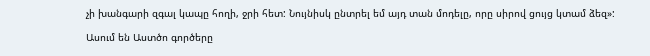չի խանգարի զգալ կապը հողի, ջրի հետ: Նույնիսկ ընտրել եմ այդ տան մոդելը, որը սիրով ցույց կտամ ձեզ»:

Ասում են Աստծո գործերը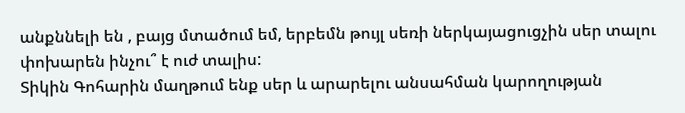անքննելի են , բայց մտածում եմ, երբեմն թույլ սեռի ներկայացուցչին սեր տալու փոխարեն ինչու՞ է ուժ տալիս:
Տիկին Գոհարին մաղթում ենք սեր և արարելու անսահման կարողության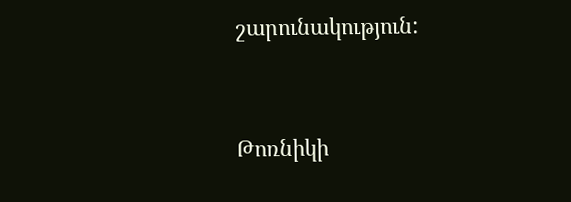շարունակություն:


Թոռնիկի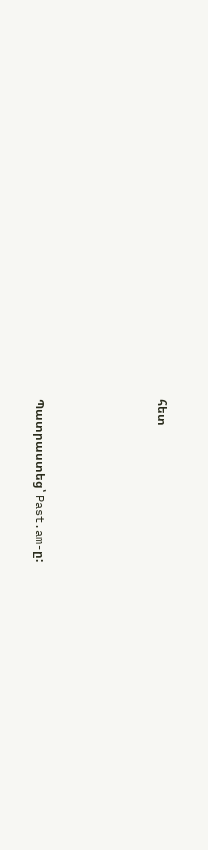հետ




Պատրաստեց՝ Past.am-ը: